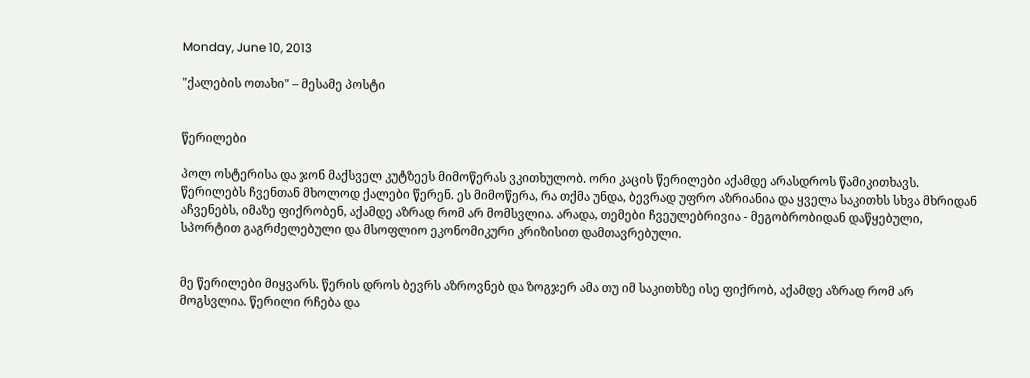Monday, June 10, 2013

"ქალების ოთახი" – მესამე პოსტი


წერილები

პოლ ოსტერისა და ჯონ მაქსველ კუტზეეს მიმოწერას ვკითხულობ. ორი კაცის წერილები აქამდე არასდროს წამიკითხავს. წერილებს ჩვენთან მხოლოდ ქალები წერენ. ეს მიმოწერა, რა თქმა უნდა, ბევრად უფრო აზრიანია და ყველა საკითხს სხვა მხრიდან აჩვენებს, იმაზე ფიქრობენ, აქამდე აზრად რომ არ მომსვლია. არადა, თემები ჩვეულებრივია - მეგობრობიდან დაწყებული, სპორტით გაგრძელებული და მსოფლიო ეკონომიკური კრიზისით დამთავრებული.


მე წერილები მიყვარს. წერის დროს ბევრს აზროვნებ და ზოგჯერ ამა თუ იმ საკითხზე ისე ფიქრობ, აქამდე აზრად რომ არ მოგსვლია. წერილი რჩება და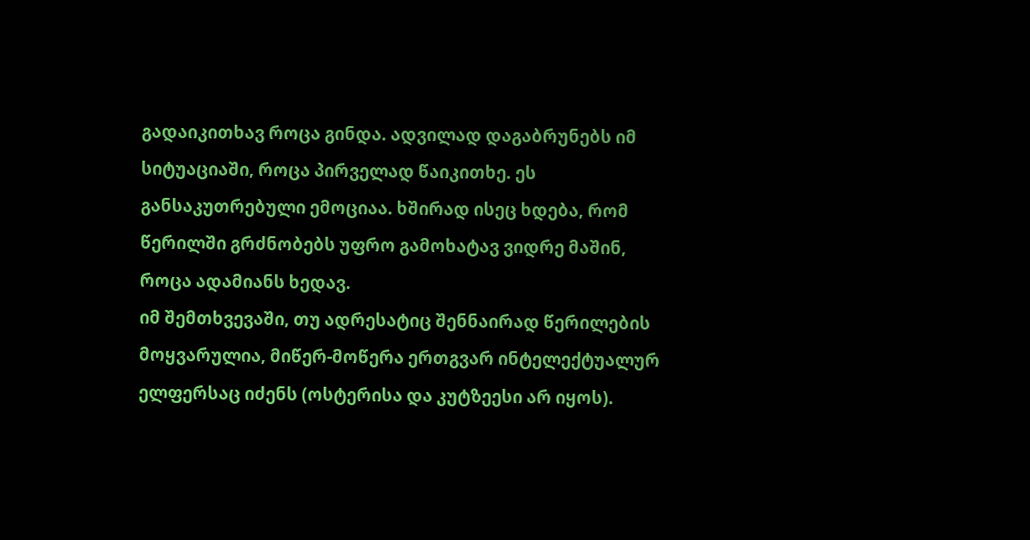გადაიკითხავ როცა გინდა. ადვილად დაგაბრუნებს იმ სიტუაციაში, როცა პირველად წაიკითხე. ეს განსაკუთრებული ემოციაა. ხშირად ისეც ხდება, რომ წერილში გრძნობებს უფრო გამოხატავ ვიდრე მაშინ, როცა ადამიანს ხედავ.
იმ შემთხვევაში, თუ ადრესატიც შენნაირად წერილების მოყვარულია, მიწერ-მოწერა ერთგვარ ინტელექტუალურ ელფერსაც იძენს (ოსტერისა და კუტზეესი არ იყოს).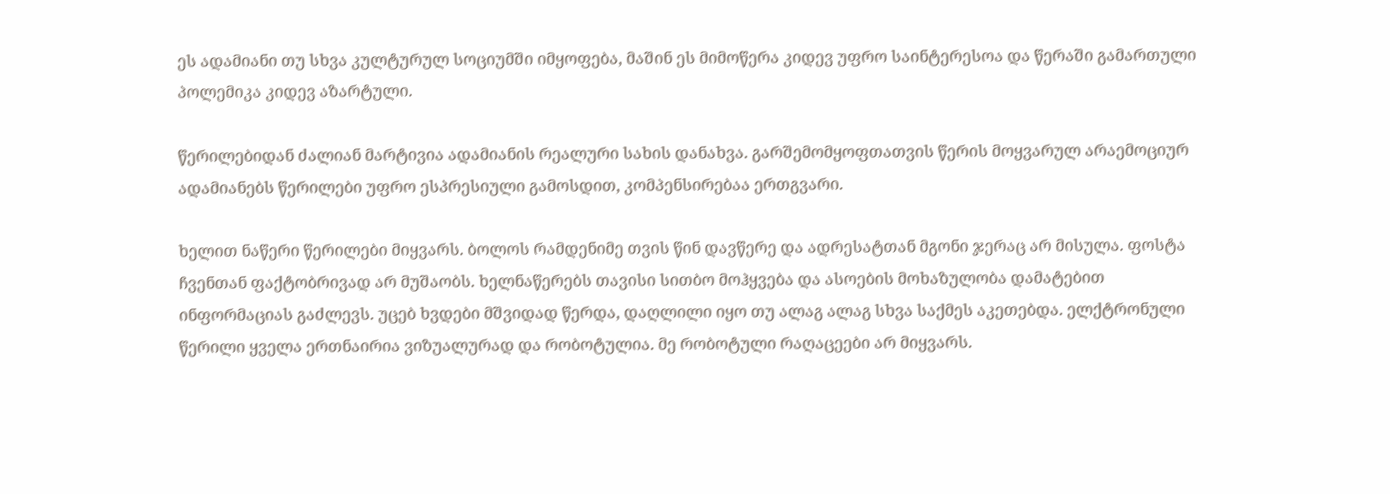ეს ადამიანი თუ სხვა კულტურულ სოციუმში იმყოფება, მაშინ ეს მიმოწერა კიდევ უფრო საინტერესოა და წერაში გამართული პოლემიკა კიდევ აზარტული.

წერილებიდან ძალიან მარტივია ადამიანის რეალური სახის დანახვა. გარშემომყოფთათვის წერის მოყვარულ არაემოციურ ადამიანებს წერილები უფრო ესპრესიული გამოსდით, კომპენსირებაა ერთგვარი.

ხელით ნაწერი წერილები მიყვარს. ბოლოს რამდენიმე თვის წინ დავწერე და ადრესატთან მგონი ჯერაც არ მისულა. ფოსტა ჩვენთან ფაქტობრივად არ მუშაობს. ხელნაწერებს თავისი სითბო მოჰყვება და ასოების მოხაზულობა დამატებით ინფორმაციას გაძლევს. უცებ ხვდები მშვიდად წერდა, დაღლილი იყო თუ ალაგ ალაგ სხვა საქმეს აკეთებდა. ელქტრონული წერილი ყველა ერთნაირია ვიზუალურად და რობოტულია. მე რობოტული რაღაცეები არ მიყვარს.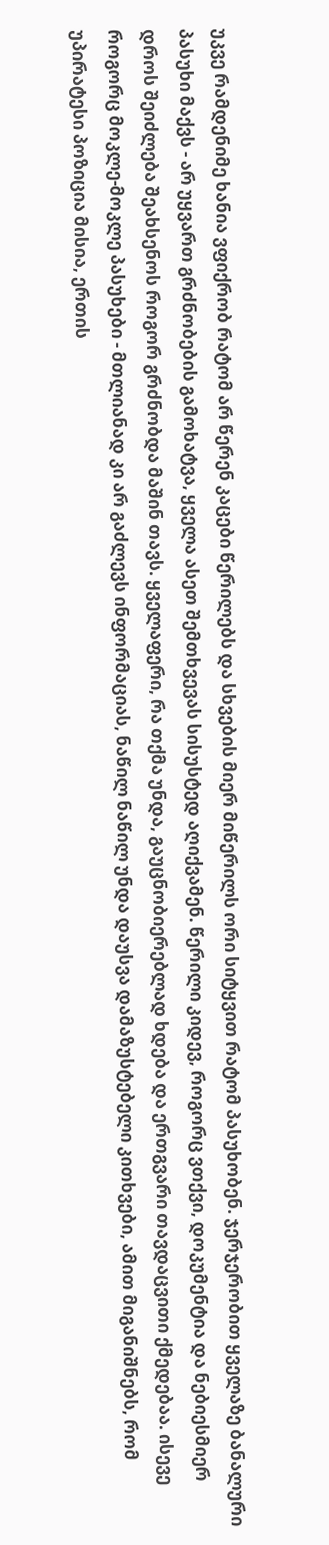უკვე რამდენიმე ხანია ვფიქრობ რატომ არ წერენ კაცები წერილებს და სხვების მიერ მიწერილს ორი სიტყვით რატომ პასუხობენ. ჯერჯერობით ყველაზე ბანალური პასუხი მაქვს - არ უყვართ გრძნობების გამოხატვა, ყველა ასეთ შემთხვევას სისუსტედ აღიქვამენ. წერილი კიდევ, როგორც ვთქვი, დოკუმენტია და ნებიესმიერ დროს შეიძლება შეახსენოს როგორ გრძნობდა მაშინ თავს. ყველაფერი, რა თქმა უნდა, გაუცნობიერებლად ხდება და ერთგვარი თავდაცვითი ქმედებაა. ისევე როგორც მოკლე-მოკლე პასუხები - მთლიანად კი არ გაძლევს ინფორმაციას, ნაწილ ნაწილ უნდა დაუსვა დამაზუსტებელი კითხვები, ამით მიგანიშნებს, რომ უპირატესი პოზიცია მისია, ერთის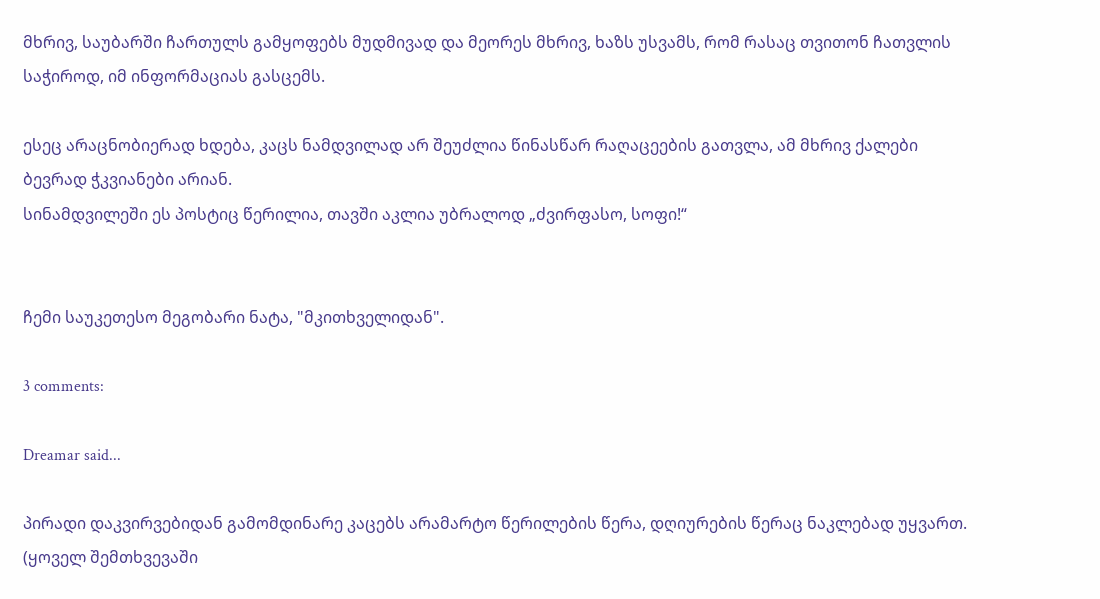მხრივ, საუბარში ჩართულს გამყოფებს მუდმივად და მეორეს მხრივ, ხაზს უსვამს, რომ რასაც თვითონ ჩათვლის საჭიროდ, იმ ინფორმაციას გასცემს.

ესეც არაცნობიერად ხდება, კაცს ნამდვილად არ შეუძლია წინასწარ რაღაცეების გათვლა, ამ მხრივ ქალები ბევრად ჭკვიანები არიან.
სინამდვილეში ეს პოსტიც წერილია, თავში აკლია უბრალოდ „ძვირფასო, სოფი!“


ჩემი საუკეთესო მეგობარი ნატა, "მკითხველიდან".

3 comments:

Dreamar said...

პირადი დაკვირვებიდან გამომდინარე კაცებს არამარტო წერილების წერა, დღიურების წერაც ნაკლებად უყვართ. (ყოველ შემთხვევაში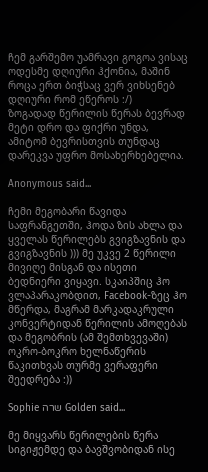ჩემ გარშემო უამრავი გოგოა ვისაც ოდესმე დღიური ჰქონია, მაშინ როცა ერთ ბიჭსაც ვერ ვიხსენებ დღიური რომ ეწეროს :/)
ზოგადად წერილის წერას ბევრად მეტი დრო და ფიქრი უნდა, ამიტომ ბევრისთვის თუნდაც დარეკვა უფრო მოსახერხებელია.

Anonymous said...

ჩემი მეგობარი წავიდა საფრანგეთში, ჰოდა ზის ახლა და ყველას წერილებს გვიგზავნის და გვიგზავნის ))) მე უკვე 2 წერილი მივიღე მისგან და ისეთი ბედნიერი ვიყავი. სკაიპშიც ჰო ვლაპარაკობდით, Facebook-ზეც ჰო მწერდა, მაგრამ მარკადაკრული კონვერტიდან წერილის ამოღებას და მეგობრის (ამ შემთხვევაში) ოკრო-ბოკრო ხელნაწერის წაკითხვას თურმე ვერაფერი შეედრება :))

Sophie שרה Golden said...

მე მიყვარს წერილების წერა სიგიჟემდე და ბავშვობიდან ისე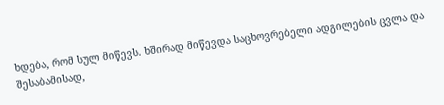ხდება, რომ სულ მიწევს. ხშირად მიწევდა საცხოვრებელი ადგილების ცვლა და შესაბამისად,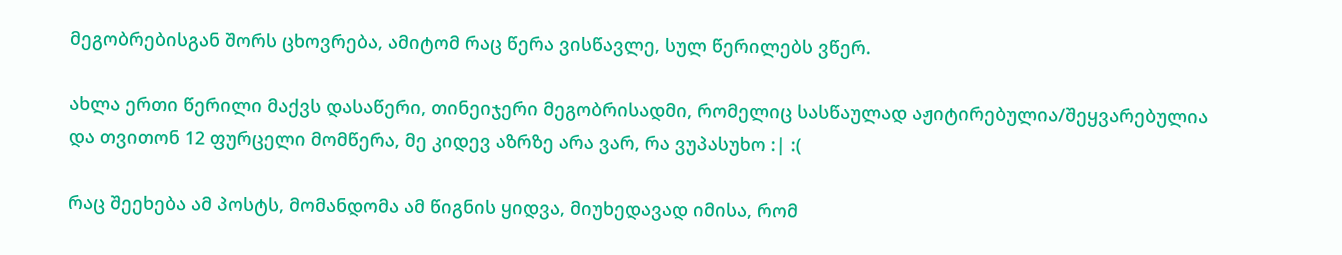მეგობრებისგან შორს ცხოვრება, ამიტომ რაც წერა ვისწავლე, სულ წერილებს ვწერ.

ახლა ერთი წერილი მაქვს დასაწერი, თინეიჯერი მეგობრისადმი, რომელიც სასწაულად აჟიტირებულია/შეყვარებულია და თვითონ 12 ფურცელი მომწერა, მე კიდევ აზრზე არა ვარ, რა ვუპასუხო :| :(

რაც შეეხება ამ პოსტს, მომანდომა ამ წიგნის ყიდვა, მიუხედავად იმისა, რომ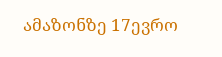ამაზონზე 17ევრო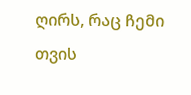ღირს, რაც ჩემი თვის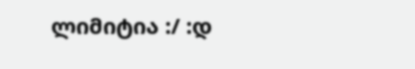ლიმიტია :/ :დ